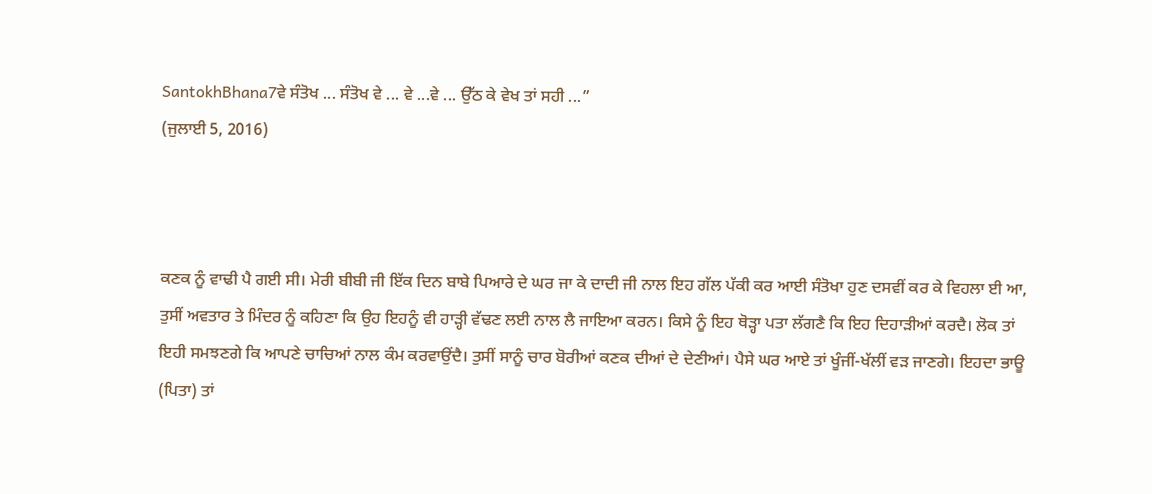SantokhBhana7ਵੇ ਸੰਤੋਖ ... ਸੰਤੋਖ ਵੇ ... ਵੇ ...ਵੇ ... ਉੱਠ ਕੇ ਵੇਖ ਤਾਂ ਸਹੀ ...”
(ਜੁਲਾਈ 5, 2016)



ਕਣਕ ਨੂੰ ਵਾਢੀ ਪੈ ਗਈ ਸੀ। ਮੇਰੀ ਬੀਬੀ ਜੀ ਇੱਕ ਦਿਨ ਬਾਬੇ ਪਿਆਰੇ ਦੇ ਘਰ ਜਾ ਕੇ ਦਾਦੀ ਜੀ ਨਾਲ ਇਹ ਗੱਲ ਪੱਕੀ ਕਰ ਆਈ ਸੰਤੋਖਾ ਹੁਣ ਦਸਵੀਂ ਕਰ ਕੇ ਵਿਹਲਾ ਈ ਆ, ਤੁਸੀਂ ਅਵਤਾਰ ਤੇ ਮਿੰਦਰ ਨੂੰ ਕਹਿਣਾ ਕਿ ਉਹ ਇਹਨੂੰ ਵੀ ਹਾੜ੍ਹੀ ਵੱਢਣ ਲਈ ਨਾਲ ਲੈ ਜਾਇਆ ਕਰਨ। ਕਿਸੇ ਨੂੰ ਇਹ ਥੋੜ੍ਹਾ ਪਤਾ ਲੱਗਣੈ ਕਿ ਇਹ ਦਿਹਾੜੀਆਂ ਕਰਦੈ। ਲੋਕ ਤਾਂ ਇਹੀ ਸਮਝਣਗੇ ਕਿ ਆਪਣੇ ਚਾਚਿਆਂ ਨਾਲ ਕੰਮ ਕਰਵਾਉਂਦੈ। ਤੁਸੀਂ ਸਾਨੂੰ ਚਾਰ ਬੋਰੀਆਂ ਕਣਕ ਦੀਆਂ ਦੇ ਦੇਣੀਆਂ। ਪੈਸੇ ਘਰ ਆਏ ਤਾਂ ਖੂੰਜੀਂ-ਖੱਲੀਂ ਵੜ ਜਾਣਗੇ। ਇਹਦਾ ਭਾਊ (ਪਿਤਾ) ਤਾਂ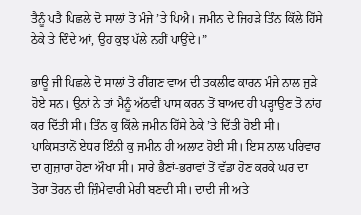ਤੈਨੂੰ ਪਤੈ ਪਿਛਲੇ ਦੋ ਸਾਲਾਂ ਤੋ ਮੰਜੇ ’ਤੇ ਪਿਐ। ਜਮੀਨ ਦੇ ਜਿਹੜੇ ਤਿੰਨ ਕਿੱਲੇ ਹਿੱਸੇ ਠੇਕੇ ਤੇ ਦਿੰਦੇ ਆਂ, ਉਹ ਕੁਝ ਪੱਲੇ ਨਹੀਂ ਪਾਉਂਦੇ।”

ਭਾਊ ਜੀ ਪਿਛਲੇ ਦੋ ਸਾਲਾਂ ਤੋ ਰੀਂਗਣ ਵਾਅ ਦੀ ਤਕਲੀਫ ਕਾਰਨ ਮੰਜੇ ਨਾਲ ਜੁੜੇ ਹੋਏ ਸਨ। ਉਨਾਂ ਨੇ ਤਾਂ ਮੈਨੂੰ ਅੱਠਵੀਂ ਪਾਸ ਕਰਨ ਤੋਂ ਬਾਅਦ ਹੀ ਪੜ੍ਹਾਉਣ ਤੋ ਨਾਂਹ ਕਰ ਦਿੱਤੀ ਸੀ। ਤਿੰਨ ਕੁ ਕਿੱਲੇ ਜਮੀਨ ਹਿੱਸੇ ਠੇਕੇ ’ਤੇ ਦਿੱਤੀ ਹੋਈ ਸੀ। ਪਾਕਿਸਤਾਨੋਂ ਏਧਰ ਇੰਨੀ ਕੁ ਜਮੀਨ ਹੀ ਅਲਾਟ ਹੋਈ ਸੀ। ਇਸ ਨਾਲ ਪਰਿਵਾਰ ਦਾ ਗੁਜ਼ਾਰਾ ਹੋਣਾ ਔਖਾ ਸੀ। ਸਾਰੇ ਭੈਣਾਂ-ਭਰਾਵਾਂ ਤੋਂ ਵੱਡਾ ਹੋਣ ਕਰਕੇ ਘਰ ਦਾ ਤੋਰਾ ਤੋਰਨ ਦੀ ਜ਼ਿੰਮੇਵਾਰੀ ਮੇਰੀ ਬਣਦੀ ਸੀ। ਦਾਦੀ ਜੀ ਅਤੇ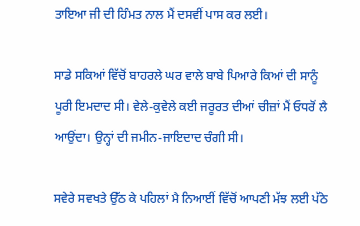ਤਾਇਆ ਜੀ ਦੀ ਹਿੰਮਤ ਨਾਲ ਮੈਂ ਦਸਵੀਂ ਪਾਸ ਕਰ ਲਈ।

ਸਾਡੇ ਸਕਿਆਂ ਵਿੱਚੋਂ ਬਾਹਰਲੇ ਘਰ ਵਾਲੇ ਬਾਬੇ ਪਿਆਰੇ ਕਿਆਂ ਦੀ ਸਾਨੂੰ ਪੂਰੀ ਇਮਦਾਦ ਸੀ। ਵੇਲੇ-ਕੁਵੇਲੇ ਕਈ ਜਰੂਰਤ ਦੀਆਂ ਚੀਜ਼ਾਂ ਮੈਂ ਓਧਰੋਂ ਲੈ ਆਉਂਦਾ। ਉਨ੍ਹਾਂ ਦੀ ਜਮੀਨ-ਜਾਇਦਾਦ ਚੰਗੀ ਸੀ।

ਸਵੇਰੇ ਸਵਖਤੇ ਉੱਠ ਕੇ ਪਹਿਲਾਂ ਮੈ ਨਿਆਈਂ ਵਿੱਚੋਂ ਆਪਣੀ ਮੱਝ ਲਈ ਪੱਠੇ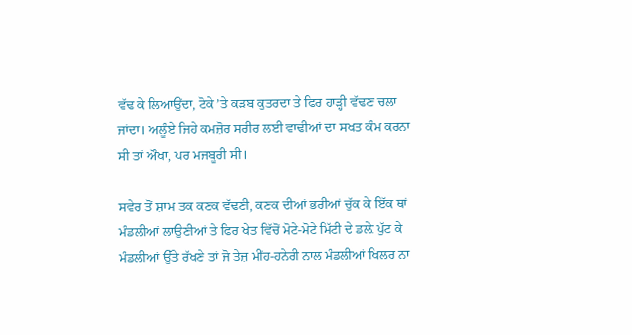ਵੱਢ ਕੇ ਲਿਆਉਂਦਾ, ਟੋਕੇ ’ਤੇ ਕੜਬ ਕੁਤਰਦਾ ਤੇ ਫਿਰ ਹਾੜ੍ਹੀ ਵੱਢਣ ਚਲਾ ਜਾਂਦਾ। ਅਲੂੰਏ ਜਿਹੇ ਕਮਜ਼ੋਰ ਸਰੀਰ ਲਈ ਵਾਢੀਆਂ ਦਾ ਸਖਤ ਕੰਮ ਕਰਨਾ ਸੀ ਤਾਂ ਔਖਾ, ਪਰ ਮਜਬੂਰੀ ਸੀ।

ਸਵੇਰ ਤੋਂ ਸ਼ਾਮ ਤਕ ਕਣਕ ਵੱਢਣੀ, ਕਣਕ ਦੀਆਂ ਭਰੀਆਂ ਚੁੱਕ ਕੇ ਇੱਕ ਥਾਂ ਮੰਡਲੀਆਂ ਲਾਉਣੀਆਂ ਤੇ ਫਿਰ ਖੇਤ ਵਿੱਚੋਂ ਮੋਟੇ-ਮੋਟੇ ਮਿੱਟੀ ਦੇ ਡਲ਼ੇ ਪੁੱਟ ਕੇ ਮੰਡਲੀਆਂ ਉੱਤੇ ਰੱਖਣੇ ਤਾਂ ਜੋ ਤੇਜ਼ ਮੀਂਹ-ਹਨੇਰੀ ਨਾਲ ਮੰਡਲੀਆਂ ਖਿਲਰ ਨਾ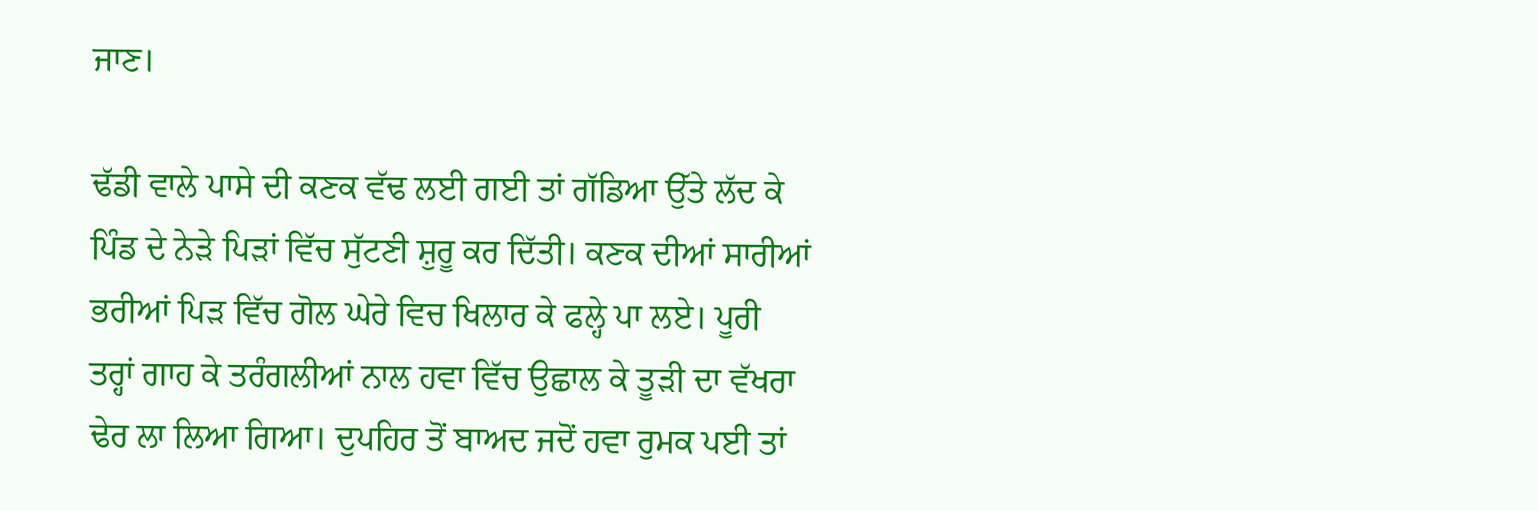ਜਾਣ।

ਢੱਡੀ ਵਾਲੇ ਪਾਸੇ ਦੀ ਕਣਕ ਵੱਢ ਲਈ ਗਈ ਤਾਂ ਗੱਡਿਆ ਉੱਤੇ ਲੱਦ ਕੇ ਪਿੰਡ ਦੇ ਨੇੜੇ ਪਿੜਾਂ ਵਿੱਚ ਸੁੱਟਣੀ ਸ਼ੁਰੂ ਕਰ ਦਿੱਤੀ। ਕਣਕ ਦੀਆਂ ਸਾਰੀਆਂ ਭਰੀਆਂ ਪਿੜ ਵਿੱਚ ਗੋਲ ਘੇਰੇ ਵਿਚ ਖਿਲਾਰ ਕੇ ਫਲ੍ਹੇ ਪਾ ਲਏ। ਪੂਰੀ ਤਰ੍ਹਾਂ ਗਾਹ ਕੇ ਤਰੰਗਲੀਆਂ ਨਾਲ ਹਵਾ ਵਿੱਚ ਉਛਾਲ ਕੇ ਤੂੜੀ ਦਾ ਵੱਖਰਾ ਢੇਰ ਲਾ ਲਿਆ ਗਿਆ। ਦੁਪਹਿਰ ਤੋਂ ਬਾਅਦ ਜਦੋਂ ਹਵਾ ਰੁਮਕ ਪਈ ਤਾਂ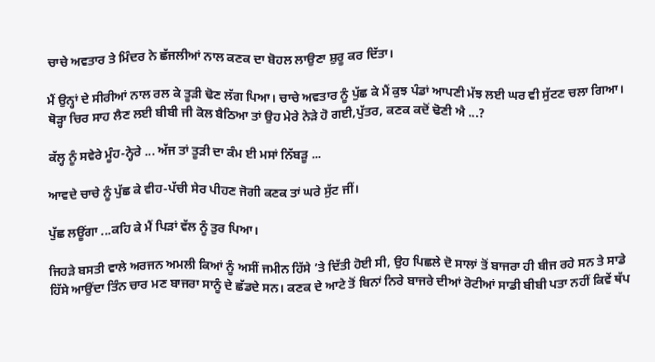ਚਾਚੇ ਅਵਤਾਰ ਤੇ ਮਿੰਦਰ ਨੇ ਛੱਜਲੀਆਂ ਨਾਲ ਕਣਕ ਦਾ ਬੋਹਲ ਲਾਉਣਾ ਸ਼ੁਰੂ ਕਰ ਦਿੱਤਾ।

ਮੈਂ ਉਨ੍ਹਾਂ ਦੇ ਸੀਰੀਆਂ ਨਾਲ ਰਲ ਕੇ ਤੂੜੀ ਢੋਣ ਲੱਗ ਪਿਆ। ਚਾਚੇ ਅਵਤਾਰ ਨੂੰ ਪੁੱਛ ਕੇ ਮੈਂ ਕੁਝ ਪੰਡਾਂ ਆਪਣੀ ਮੱਝ ਲਈ ਘਰ ਵੀ ਸੁੱਟਣ ਚਲਾ ਗਿਆ। ਥੋੜ੍ਹਾ ਚਿਰ ਸਾਹ ਲੈਣ ਲਈ ਬੀਬੀ ਜੀ ਕੋਲ ਬੈਠਿਆ ਤਾਂ ਉਹ ਮੇਰੇ ਨੇੜੇ ਹੋ ਗਈ,ਪੁੱਤਰ, ਕਣਕ ਕਦੋਂ ਢੋਣੀ ਐ ...?

ਕੱਲ੍ਹ ਨੂੰ ਸਵੇਰੇ ਮੂੰਹ-ਨ੍ਹੇਰੇ ... ਅੱਜ ਤਾਂ ਤੂੜੀ ਦਾ ਕੰਮ ਈ ਮਸਾਂ ਨਿੱਬੜੂ ...

ਆਵਦੇ ਚਾਚੇ ਨੂੰ ਪੁੱਛ ਕੇ ਵੀਹ-ਪੱਚੀ ਸੇਰ ਪੀਹਣ ਜੋਗੀ ਕਣਕ ਤਾਂ ਘਰੇ ਸੁੱਟ ਜੀਂ।

ਪੁੱਛ ਲਊਂਗਾ ...ਕਹਿ ਕੇ ਮੈਂ ਪਿੜਾਂ ਵੱਲ ਨੂੰ ਤੁਰ ਪਿਆ।

ਜਿਹੜੇ ਬਸਤੀ ਵਾਲੇ ਅਰਜਨ ਅਮਲੀ ਕਿਆਂ ਨੂੰ ਅਸੀਂ ਜਮੀਨ ਹਿੱਸੇ ’ਤੇ ਦਿੱਤੀ ਹੋਈ ਸੀ, ਉਹ ਪਿਛਲੇ ਦੋ ਸਾਲਾਂ ਤੋਂ ਬਾਜਰਾ ਹੀ ਬੀਜ ਰਹੇ ਸਨ ਤੇ ਸਾਡੇ ਹਿੱਸੇ ਆਉਂਦਾ ਤਿੰਨ ਚਾਰ ਮਣ ਬਾਜਰਾ ਸਾਨੂੰ ਦੇ ਛੱਡਦੇ ਸਨ। ਕਣਕ ਦੇ ਆਟੇ ਤੋਂ ਬਿਨਾਂ ਨਿਰੇ ਬਾਜਰੇ ਦੀਆਂ ਰੋਟੀਆਂ ਸਾਡੀ ਬੀਬੀ ਪਤਾ ਨਹੀਂ ਕਿਵੇਂ ਥੱਪ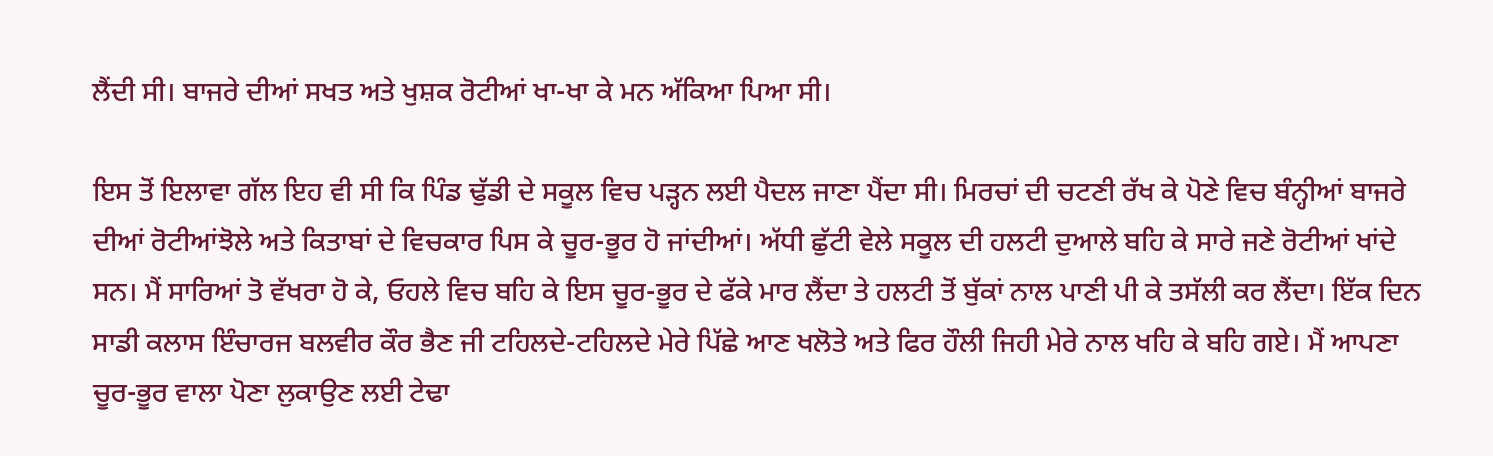ਲੈਂਦੀ ਸੀ। ਬਾਜਰੇ ਦੀਆਂ ਸਖਤ ਅਤੇ ਖੁਸ਼ਕ ਰੋਟੀਆਂ ਖਾ-ਖਾ ਕੇ ਮਨ ਅੱਕਿਆ ਪਿਆ ਸੀ।

ਇਸ ਤੋਂ ਇਲਾਵਾ ਗੱਲ ਇਹ ਵੀ ਸੀ ਕਿ ਪਿੰਡ ਢੁੱਡੀ ਦੇ ਸਕੂਲ ਵਿਚ ਪੜ੍ਹਨ ਲਈ ਪੈਦਲ ਜਾਣਾ ਪੈਂਦਾ ਸੀ। ਮਿਰਚਾਂ ਦੀ ਚਟਣੀ ਰੱਖ ਕੇ ਪੋਣੇ ਵਿਚ ਬੰਨ੍ਹੀਆਂ ਬਾਜਰੇ ਦੀਆਂ ਰੋਟੀਆਂਝੋਲੇ ਅਤੇ ਕਿਤਾਬਾਂ ਦੇ ਵਿਚਕਾਰ ਪਿਸ ਕੇ ਚੂਰ-ਭੂਰ ਹੋ ਜਾਂਦੀਆਂ। ਅੱਧੀ ਛੁੱਟੀ ਵੇਲੇ ਸਕੂਲ ਦੀ ਹਲਟੀ ਦੁਆਲੇ ਬਹਿ ਕੇ ਸਾਰੇ ਜਣੇ ਰੋਟੀਆਂ ਖਾਂਦੇ ਸਨ। ਮੈਂ ਸਾਰਿਆਂ ਤੋ ਵੱਖਰਾ ਹੋ ਕੇ, ਓਹਲੇ ਵਿਚ ਬਹਿ ਕੇ ਇਸ ਚੂਰ-ਭੂਰ ਦੇ ਫੱਕੇ ਮਾਰ ਲੈਂਦਾ ਤੇ ਹਲਟੀ ਤੋਂ ਬੁੱਕਾਂ ਨਾਲ ਪਾਣੀ ਪੀ ਕੇ ਤਸੱਲੀ ਕਰ ਲੈਂਦਾ। ਇੱਕ ਦਿਨ ਸਾਡੀ ਕਲਾਸ ਇੰਚਾਰਜ ਬਲਵੀਰ ਕੌਰ ਭੈਣ ਜੀ ਟਹਿਲਦੇ-ਟਹਿਲਦੇ ਮੇਰੇ ਪਿੱਛੇ ਆਣ ਖਲੋਤੇ ਅਤੇ ਫਿਰ ਹੌਲੀ ਜਿਹੀ ਮੇਰੇ ਨਾਲ ਖਹਿ ਕੇ ਬਹਿ ਗਏ। ਮੈਂ ਆਪਣਾ ਚੂਰ-ਭੂਰ ਵਾਲਾ ਪੋਣਾ ਲੁਕਾਉਣ ਲਈ ਟੇਢਾ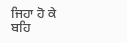ਜਿਹਾ ਹੋ ਕੇ ਬਹਿ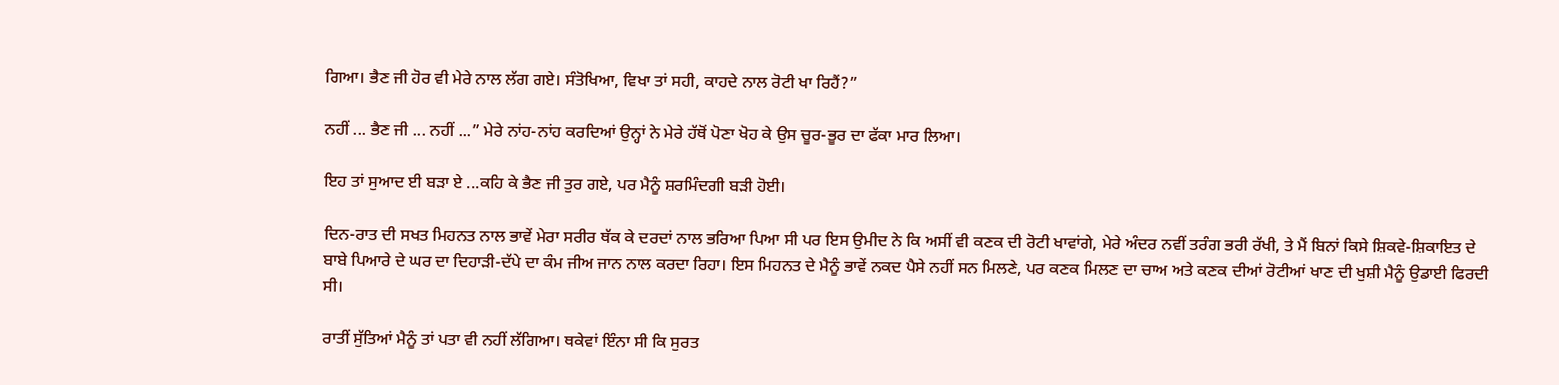ਗਿਆ। ਭੈਣ ਜੀ ਹੋਰ ਵੀ ਮੇਰੇ ਨਾਲ ਲੱਗ ਗਏ। ਸੰਤੋਖਿਆ, ਵਿਖਾ ਤਾਂ ਸਹੀ, ਕਾਹਦੇ ਨਾਲ ਰੋਟੀ ਖਾ ਰਿਹੈਂ?”

ਨਹੀਂ ... ਭੈਣ ਜੀ ... ਨਹੀਂ ...” ਮੇਰੇ ਨਾਂਹ-ਨਾਂਹ ਕਰਦਿਆਂ ਉਨ੍ਹਾਂ ਨੇ ਮੇਰੇ ਹੱਥੋਂ ਪੋਣਾ ਖੋਹ ਕੇ ਉਸ ਚੂਰ-ਭੂਰ ਦਾ ਫੱਕਾ ਮਾਰ ਲਿਆ।

ਇਹ ਤਾਂ ਸੁਆਦ ਈ ਬੜਾ ਏ ...ਕਹਿ ਕੇ ਭੈਣ ਜੀ ਤੁਰ ਗਏ, ਪਰ ਮੈਨੂੰ ਸ਼ਰਮਿੰਦਗੀ ਬੜੀ ਹੋਈ।

ਦਿਨ-ਰਾਤ ਦੀ ਸਖਤ ਮਿਹਨਤ ਨਾਲ ਭਾਵੇਂ ਮੇਰਾ ਸਰੀਰ ਥੱਕ ਕੇ ਦਰਦਾਂ ਨਾਲ ਭਰਿਆ ਪਿਆ ਸੀ ਪਰ ਇਸ ਉਮੀਦ ਨੇ ਕਿ ਅਸੀਂ ਵੀ ਕਣਕ ਦੀ ਰੋਟੀ ਖਾਵਾਂਗੇ, ਮੇਰੇ ਅੰਦਰ ਨਵੀਂ ਤਰੰਗ ਭਰੀ ਰੱਖੀ, ਤੇ ਮੈਂ ਬਿਨਾਂ ਕਿਸੇ ਸ਼ਿਕਵੇ-ਸ਼ਿਕਾਇਤ ਦੇ ਬਾਬੇ ਪਿਆਰੇ ਦੇ ਘਰ ਦਾ ਦਿਹਾੜੀ-ਦੱਪੇ ਦਾ ਕੰਮ ਜੀਅ ਜਾਨ ਨਾਲ ਕਰਦਾ ਰਿਹਾ। ਇਸ ਮਿਹਨਤ ਦੇ ਮੈਨੂੰ ਭਾਵੇਂ ਨਕਦ ਪੈਸੇ ਨਹੀਂ ਸਨ ਮਿਲਣੇ, ਪਰ ਕਣਕ ਮਿਲਣ ਦਾ ਚਾਅ ਅਤੇ ਕਣਕ ਦੀਆਂ ਰੋਟੀਆਂ ਖਾਣ ਦੀ ਖੁਸ਼ੀ ਮੈਨੂੰ ਉਡਾਈ ਫਿਰਦੀ ਸੀ।

ਰਾਤੀਂ ਸੁੱਤਿਆਂ ਮੈਨੂੰ ਤਾਂ ਪਤਾ ਵੀ ਨਹੀਂ ਲੱਗਿਆ। ਥਕੇਵਾਂ ਇੰਨਾ ਸੀ ਕਿ ਸੁਰਤ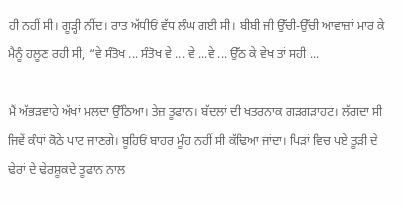ਹੀ ਨਹੀਂ ਸੀ। ਗੂੜ੍ਹੀ ਨੀਂਦ। ਰਾਤ ਅੱਧੀਓਂ ਵੱਧ ਲੰਘ ਗਈ ਸੀ। ਬੀਬੀ ਜੀ ਉੱਚੀ-ਉੱਚੀ ਆਵਾਜ਼ਾਂ ਮਾਰ ਕੇ ਮੈਨੂੰ ਹਲੂਣ ਰਹੀ ਸੀ, “ਵੇ ਸੰਤੋਖ ... ਸੰਤੋਖ ਵੇ ... ਵੇ ...ਵੇ ... ਉੱਠ ਕੇ ਵੇਖ ਤਾਂ ਸਹੀ ...

ਮੈਂ ਅੱਭੜਵਾਹੇ ਅੱਖਾਂ ਮਲਦਾ ਉੱਠਿਆ। ਤੇਜ਼ ਤੂਫਾਨ। ਬੱਦਲਾਂ ਦੀ ਖਤਰਨਾਕ ਗੜਗੜਾਹਟ। ਲੱਗਦਾ ਸੀ ਜਿਵੇਂ ਕੰਧਾਂ ਕੋਠੇ ਪਾਟ ਜਾਣਗੇ। ਬੂਹਿਓਂ ਬਾਹਰ ਮੂੰਹ ਨਹੀਂ ਸੀ ਕੱਢਿਆ ਜਾਂਦਾ। ਪਿੜਾਂ ਵਿਚ ਪਏ ਤੂੜੀ ਦੇ ਢੇਰਾਂ ਦੇ ਢੇਰਸ਼ੂਕਦੇ ਤੂਫਾਨ ਨਾਲ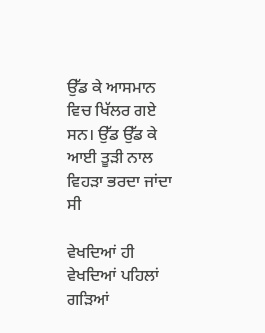ਉੱਡ ਕੇ ਆਸਮਾਨ ਵਿਚ ਖਿੱਲਰ ਗਏ ਸਨ। ਉੱਡ ਉੱਡ ਕੇ ਆਈ ਤੂੜੀ ਨਾਲ ਵਿਹੜਾ ਭਰਦਾ ਜਾਂਦਾ ਸੀ

ਵੇਖਦਿਆਂ ਹੀ ਵੇਖਦਿਆਂ ਪਹਿਲਾਂ ਗੜਿਆਂ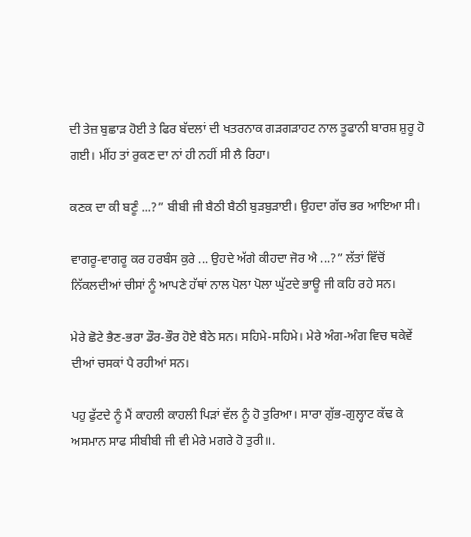ਦੀ ਤੇਜ਼ ਬੁਛਾੜ ਹੋਈ ਤੇ ਫਿਰ ਬੱਦਲਾਂ ਦੀ ਖਤਰਨਾਕ ਗੜਗੜਾਹਟ ਨਾਲ ਤੂਫਾਨੀ ਬਾਰਸ਼ ਸ਼ੁਰੂ ਹੋ ਗਈ। ਮੀਂਹ ਤਾਂ ਰੁਕਣ ਦਾ ਨਾਂ ਹੀ ਨਹੀਂ ਸੀ ਲੈ ਰਿਹਾ।

ਕਣਕ ਦਾ ਕੀ ਬਣੂੰ ...?” ਬੀਬੀ ਜੀ ਬੈਠੀ ਬੈਠੀ ਬੁੜਬੁੜਾਈ। ਉਹਦਾ ਗੱਚ ਭਰ ਆਇਆ ਸੀ।

ਵਾਗਰੂ-ਵਾਗਰੂ ਕਰ ਹਰਬੰਸ ਕੁਰੇ ... ਉਹਦੇ ਅੱਗੇ ਕੀਹਦਾ ਜੋਰ ਐ ...?” ਲੱਤਾਂ ਵਿੱਚੋਂ ਨਿੱਕਲਦੀਆਂ ਚੀਸਾਂ ਨੂੰ ਆਪਣੇ ਹੱਥਾਂ ਨਾਲ ਪੋਲਾ ਪੋਲਾ ਘੁੱਟਦੇ ਭਾਊ ਜੀ ਕਹਿ ਰਹੇ ਸਨ।

ਮੇਰੇ ਛੋਟੇ ਭੈਣ-ਭਰਾ ਡੌਰ-ਭੌਰ ਹੋਏ ਬੈਠੇ ਸਨ। ਸਹਿਮੇ-ਸਹਿਮੇ। ਮੇਰੇ ਅੰਗ-ਅੰਗ ਵਿਚ ਥਕੇਵੇਂ ਦੀਆਂ ਚਸਕਾਂ ਪੈ ਰਹੀਆਂ ਸਨ।

ਪਹੁ ਫੁੱਟਦੇ ਨੂੰ ਮੈਂ ਕਾਹਲੀ ਕਾਹਲੀ ਪਿੜਾਂ ਵੱਲ ਨੂੰ ਹੋ ਤੁਰਿਆ। ਸਾਰਾ ਗੁੱਭ-ਗੁਲ੍ਹਾਟ ਕੱਢ ਕੇ ਅਸਮਾਨ ਸਾਫ ਸੀਬੀਬੀ ਜੀ ਵੀ ਮੇਰੇ ਮਗਰੇ ਹੋ ਤੁਰੀ॥.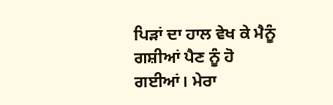ਪਿੜਾਂ ਦਾ ਹਾਲ ਵੇਖ ਕੇ ਮੈਨੂੰ ਗਸ਼ੀਆਂ ਪੈਣ ਨੂੰ ਹੋ ਗਈਆਂ। ਮੇਰਾ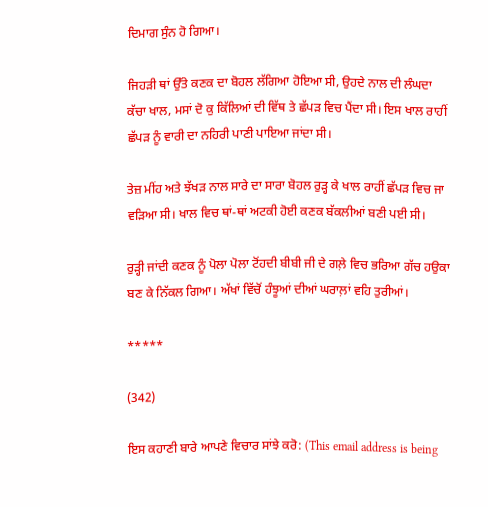ਦਿਮਾਗ ਸੁੰਨ ਹੋ ਗਿਆ।

ਜਿਹੜੀ ਥਾਂ ਉੱਤੇ ਕਣਕ ਦਾ ਬੋਹਲ ਲੱਗਿਆ ਹੋਇਆ ਸੀ, ਉਹਦੇ ਨਾਲ ਦੀ ਲੰਘਦਾ ਕੱਚਾ ਖਾਲ, ਮਸਾਂ ਦੋ ਕੁ ਕਿੱਲਿਆਂ ਦੀ ਵਿੱਥ ਤੇ ਛੱਪੜ ਵਿਚ ਪੈਂਦਾ ਸੀ। ਇਸ ਖਾਲ ਰਾਹੀਂ ਛੱਪੜ ਨੂੰ ਵਾਰੀ ਦਾ ਨਹਿਰੀ ਪਾਣੀ ਪਾਇਆ ਜਾਂਦਾ ਸੀ।

ਤੇਜ਼ ਮੀਂਹ ਅਤੇ ਝੱਖੜ ਨਾਲ ਸਾਰੇ ਦਾ ਸਾਰਾ ਬੋਹਲ ਰੁੜ੍ਹ ਕੇ ਖਾਲ ਰਾਹੀਂ ਛੱਪੜ ਵਿਚ ਜਾ ਵੜਿਆ ਸੀ। ਖਾਲ ਵਿਚ ਥਾਂ-ਥਾਂ ਅਟਕੀ ਹੋਈ ਕਣਕ ਬੱਕਲੀਆਂ ਬਣੀ ਪਈ ਸੀ।

ਰੁੜ੍ਹੀ ਜਾਂਦੀ ਕਣਕ ਨੂੰ ਪੋਲਾ ਪੋਲਾ ਟੋਂਹਦੀ ਬੀਬੀ ਜੀ ਦੇ ਗਲ਼ੇ ਵਿਚ ਭਰਿਆ ਗੱਚ ਹਉਕਾ ਬਣ ਕੇ ਨਿੱਕਲ ਗਿਆ। ਅੱਖਾਂ ਵਿੱਚੋਂ ਹੰਝੂਆਂ ਦੀਆਂ ਘਰਾਲ਼ਾਂ ਵਹਿ ਤੁਰੀਆਂ।

*****

(342)

ਇਸ ਕਹਾਣੀ ਬਾਰੇ ਆਪਣੇ ਵਿਚਾਰ ਸਾਂਝੇ ਕਰੋ: (This email address is being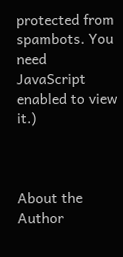protected from spambots. You need JavaScript enabled to view it.)



About the Author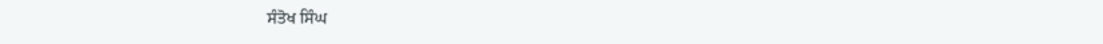ਸੰਤੋਖ ਸਿੰਘ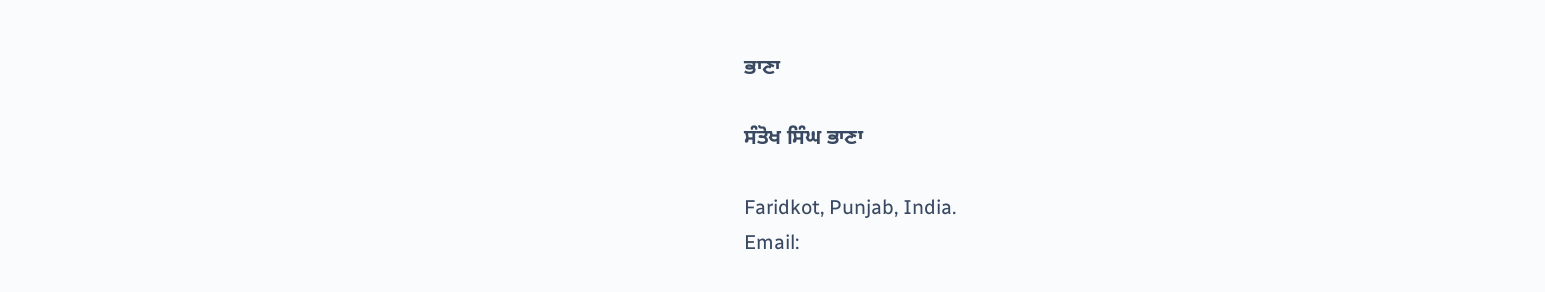ਭਾਣਾ

ਸੰਤੋਖ ਸਿੰਘ ਭਾਣਾ

Faridkot, Punjab, India.
Email: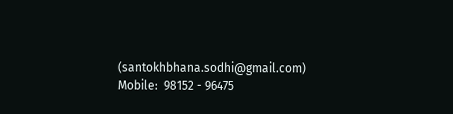(santokhbhana.sodhi@gmail.com)
Mobile:  98152 - 96475